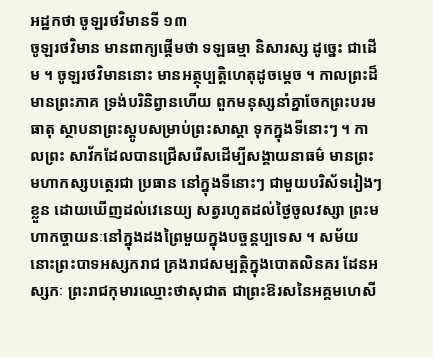អដ្ឋកថា ចូឡរថវិមានទី ១៣
ចូឡរថវិមាន មានពាក្យផ្តើមថា ទឡធម្មា និសារស្ស ដូច្នេះ ជាដើម ។ ចូឡរថវិមាននោះ មានអត្ថុប្បត្តិហេតុដូចម្តេច ។ កាលព្រះដ៏មានព្រះភាគ ទ្រង់បរិនិព្វានហើយ ពួកមនុស្សនាំគ្នាចែកព្រះបរម ធាតុ ស្ថាបនាព្រះស្តូបសម្រាប់ព្រះសាស្តា ទុកក្នុងទីនោះៗ ។ កាលព្រះ សាវ័កដែលបានជ្រើសរើសដើម្បីសង្គាយនាធម៌ មានព្រះមហាកស្សបត្ថេរជា ប្រធាន នៅក្នុងទីនោះៗ ជាមួយបរិស័ទរៀងៗខ្លួន ដោយឃើញដល់វេនេយ្យ សត្វរហូតដល់ថ្ងៃចូលវស្សា ព្រះមហាកច្ចាយនៈនៅក្នុងដងព្រៃមួយក្នុងបច្ចន្តប្បទេស ។ សម័យនោះព្រះបាទអស្សករាជ គ្រងរាជសម្បត្តិក្នុងបោតលិនគរ ដែនអស្សកៈ ព្រះរាជកុមារឈ្មោះថាសុជាត ជាព្រះឱរសនៃអគ្គមហេសី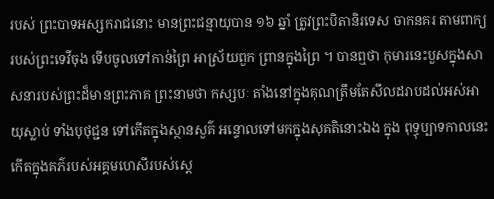របស់ ព្រះបាទអស្សករាជនោះ មានព្រះជន្មាយុបាន ១៦ ឆ្នាំ ត្រូវព្រះបិតានិរទេស ចាកនគរ តាមពាក្យរបស់ព្រះទេវីចុង ទើបចូលទៅកាន់ព្រៃ អាស្រ័យពួក ព្រានក្នុងព្រៃ ។ បានឮថា កុមារនេះបួសក្នុងសាសនារបស់ព្រះដ៏មានព្រះភាគ ព្រះនាមថា កស្សបៈ តាំងនៅក្នុងគុណត្រឹមតែសីលដរាបដល់អស់អាយុស្លាប់ ទាំងបុថុជ្ជន ទៅកើតក្នុងស្ថានសួគ៌ អន្ទោលទៅមកក្នុងសុគតិនោះឯង ក្នុង ពុទ្ធុប្បាទកាលនេះ កើតក្នុងគភ៌របស់អគ្គមហេសីរបស់ស្តេ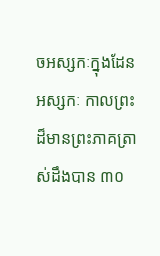ចអស្សកៈក្នុងដែន អស្សកៈ កាលព្រះដ៏មានព្រះភាគត្រាស់ដឹងបាន ៣០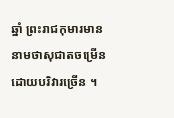ឆ្នាំ ព្រះរាជកុមារមាន នាមថាសុជាតចម្រើនដោយបរិវារច្រើន ។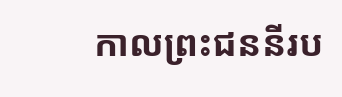កាលព្រះជននីរប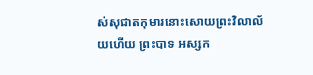ស់សុជាតកុមារនោះសោយព្រះវិលាល័យហើយ ព្រះបាទ អស្សក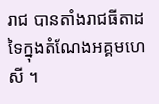រាជ បានតាំងរាជធីតាដទៃក្នុងតំណែងអគ្គមហេសី ។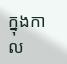ក្នុងកាល